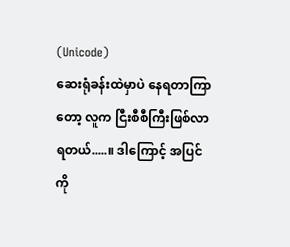(Unicode)
ဆေးရုံခန်းထဲမှာပဲ နေရတာကြာတော့ လူက ငြီးစီစီကြီးဖြစ်လာရတယ်.....။ ဒါကြောင့် အပြင်ကို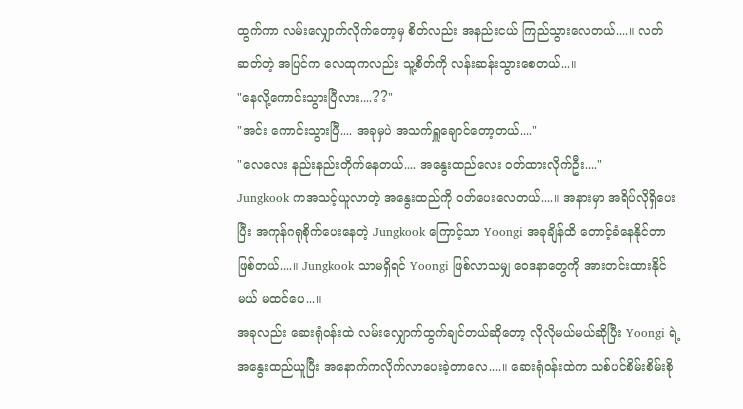ထွက်ကာ လမ်းလျှောက်လိုက်တော့မှ စိတ်လည်း အနည်းငယ် ကြည်သွားလေတယ်....။ လတ်ဆတ်တဲ့ အပြင်က လေထုကလည်း သူ့စိတ်ကို လန်းဆန်းသွားစေတယ်...။
"နေလို့ကောင်းသွားပြီလား....??"
"အင်း ကောင်းသွားပြီ.... အခုမှပဲ အသက်ရှူချောင်တော့တယ်...."
"လေလေး နည်းနည်းတိုက်နေတယ်.... အနွေးထည်လေး ဝတ်ထားလိုက်ဦး...."
Jungkook ကအသင့်ယူလာတဲ့ အနွေးထည်ကို ဝတ်ပေးလေတယ်....။ အနားမှာ အရိပ်လိုရှိပေးပြီး အကုန်ဂရုစိုက်ပေးနေတဲ့ Jungkook ကြောင့်သာ Yoongi အခုချိန်ထိ တောင့်ခံနေနိုင်တာဖြစ်တယ်....။ Jungkook သာမရှိရင် Yoongi ဖြစ်လာသမျှ ဝေဒနာတွေကို အားတင်းထားနိုင်မယ် မထင်ပေ...။
အခုလည်း ဆေးရုံဝန်းထဲ လမ်းလျှောက်ထွက်ချင်တယ်ဆိုတော့ လိုလိုမယ်မယ်ဆိုပြီး Yoongi ရဲ့အနွေးထည်ယူပြီး အနောက်ကလိုက်လာပေးခဲ့တာလေ....။ ဆေးရုံဝန်းထဲက သစ်ပင်စိမ်းစိမ်းစို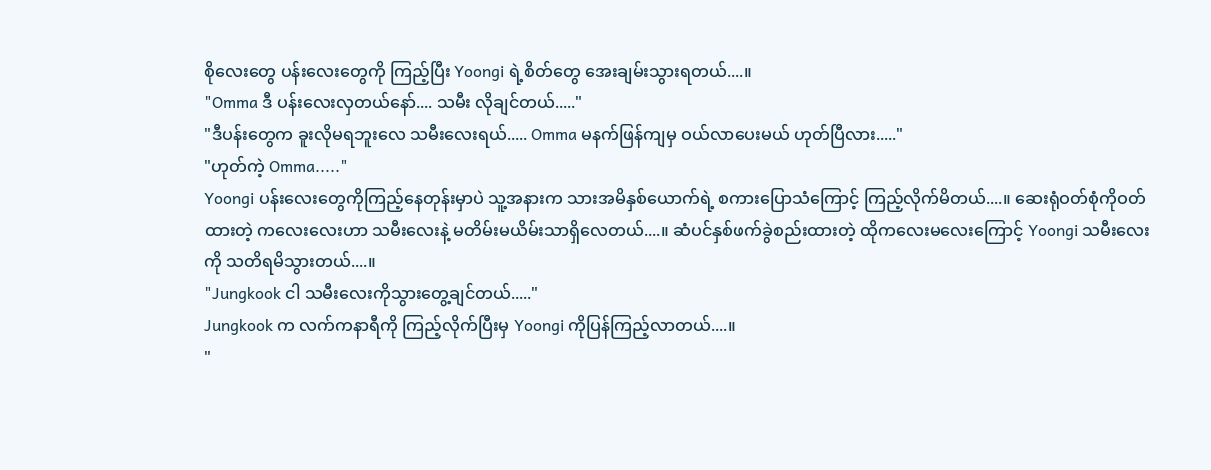စိုလေးတွေ ပန်းလေးတွေကို ကြည့်ပြီး Yoongi ရဲ့စိတ်တွေ အေးချမ်းသွားရတယ်....။
"Omma ဒီ ပန်းလေးလှတယ်နော်.... သမီး လိုချင်တယ်....."
"ဒီပန်းတွေက ခူးလိုမရဘူးလေ သမီးလေးရယ်..... Omma မနက်ဖြန်ကျမှ ဝယ်လာပေးမယ် ဟုတ်ပြီလား....."
"ဟုတ်ကဲ့ Omma....."
Yoongi ပန်းလေးတွေကိုကြည့်နေတုန်းမှာပဲ သူ့အနားက သားအမိနှစ်ယောက်ရဲ့ စကားပြောသံကြောင့် ကြည့်လိုက်မိတယ်....။ ဆေးရုံဝတ်စုံကိုဝတ်ထားတဲ့ ကလေးလေးဟာ သမီးလေးနဲ့ မတိမ်းမယိမ်းသာရှိလေတယ်....။ ဆံပင်နှစ်ဖက်ခွဲစည်းထားတဲ့ ထိုကလေးမလေးကြောင့် Yoongi သမီးလေးကို သတိရမိသွားတယ်....။
"Jungkook ငါ သမီးလေးကိုသွားတွေ့ချင်တယ်....."
Jungkook က လက်ကနာရီကို ကြည့်လိုက်ပြီးမှ Yoongi ကိုပြန်ကြည့်လာတယ်....။
"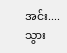အင်း.... သွား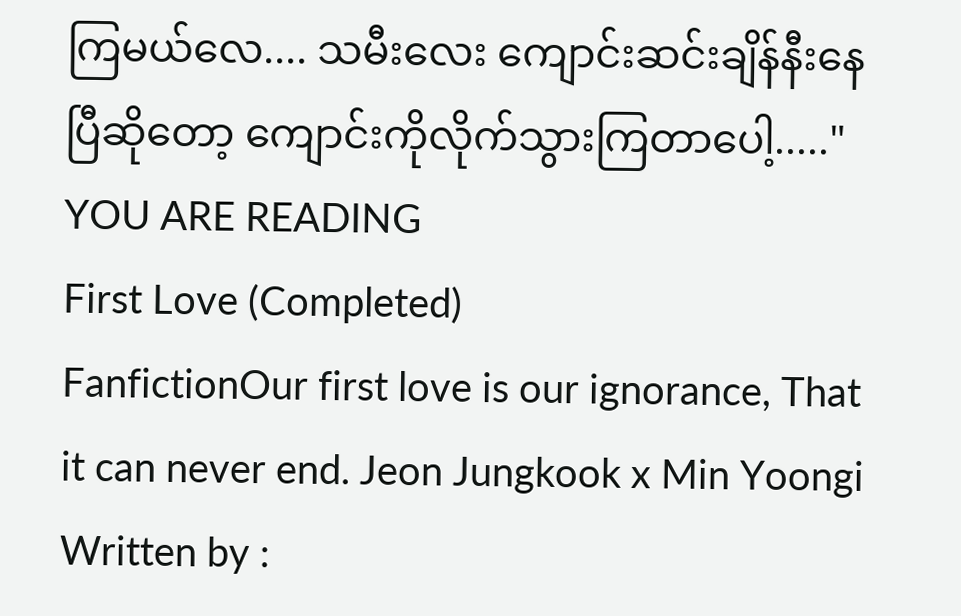ကြမယ်လေ.... သမီးလေး ကျောင်းဆင်းချိန်နီးနေပြီဆိုတော့ ကျောင်းကိုလိုက်သွားကြတာပေါ့....."
YOU ARE READING
First Love (Completed)
FanfictionOur first love is our ignorance, That it can never end. Jeon Jungkook x Min Yoongi Written by :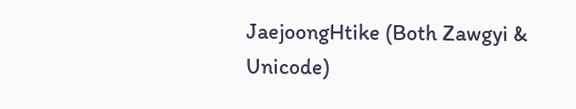JaejoongHtike (Both Zawgyi & Unicode)